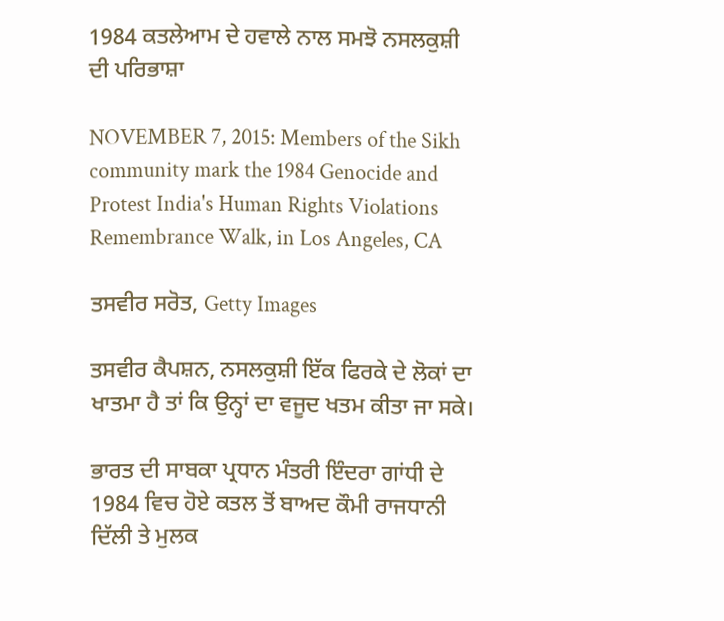1984 ਕਤਲੇਆਮ ਦੇ ਹਵਾਲੇ ਨਾਲ ਸਮਝੋ ਨਸਲਕੁਸ਼ੀ ਦੀ ਪਰਿਭਾਸ਼ਾ

NOVEMBER 7, 2015: Members of the Sikh community mark the 1984 Genocide and Protest India's Human Rights Violations Remembrance Walk, in Los Angeles, CA

ਤਸਵੀਰ ਸਰੋਤ, Getty Images

ਤਸਵੀਰ ਕੈਪਸ਼ਨ, ਨਸਲਕੁਸ਼ੀ ਇੱਕ ਫਿਰਕੇ ਦੇ ਲੋਕਾਂ ਦਾ ਖਾਤਮਾ ਹੈ ਤਾਂ ਕਿ ਉਨ੍ਹਾਂ ਦਾ ਵਜੂਦ ਖਤਮ ਕੀਤਾ ਜਾ ਸਕੇ।

ਭਾਰਤ ਦੀ ਸਾਬਕਾ ਪ੍ਰਧਾਨ ਮੰਤਰੀ ਇੰਦਰਾ ਗਾਂਧੀ ਦੇ 1984 ਵਿਚ ਹੋਏ ਕਤਲ ਤੋਂ ਬਾਅਦ ਕੌਮੀ ਰਾਜਧਾਨੀ ਦਿੱਲੀ ਤੇ ਮੁਲਕ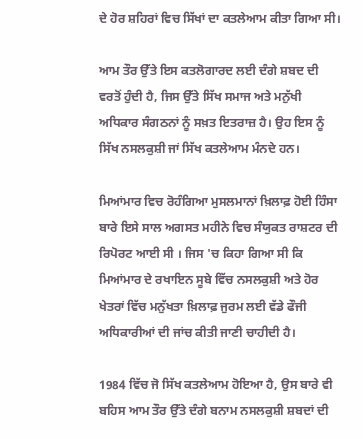ਦੇ ਹੋਰ ਸ਼ਹਿਰਾਂ ਵਿਚ ਸਿੱਖਾਂ ਦਾ ਕਤਲੇਆਮ ਕੀਤਾ ਗਿਆ ਸੀ।

ਆਮ ਤੌਰ ਉੱਤੇ ਇਸ ਕਤਲੋਗਾਰਦ ਲਈ ਦੰਗੇ ਸ਼ਬਦ ਦੀ ਵਰਤੋਂ ਹੁੰਦੀ ਹੈ, ਜਿਸ ਉੱਤੇ ਸਿੱਖ ਸਮਾਜ ਅਤੇ ਮਨੁੱਖੀ ਅਧਿਕਾਰ ਸੰਗਠਨਾਂ ਨੂੰ ਸਖ਼ਤ ਇਤਰਾਜ਼ ਹੈ। ਉਹ ਇਸ ਨੂੰ ਸਿੱਖ ਨਸਲਕੁਸ਼ੀ ਜਾਂ ਸਿੱਖ ਕਤਲੇਆਮ ਮੰਨਦੇ ਹਨ।

ਮਿਆਂਮਾਰ ਵਿਚ ਰੋਹੰਗਿਆ ਮੁਸਲਮਾਨਾਂ ਖ਼ਿਲਾਫ਼ ਹੋਈ ਹਿੰਸਾ ਬਾਰੇ ਇਸੇ ਸਾਲ ਅਗਸਤ ਮਹੀਨੇ ਵਿਚ ਸੰਯੁਕਤ ਰਾਸ਼ਟਰ ਦੀ ਰਿਪੋਰਟ ਆਈ ਸੀ । ਜਿਸ 'ਚ ਕਿਹਾ ਗਿਆ ਸੀ ਕਿ ਮਿਆਂਮਾਰ ਦੇ ਰਖਾਇਨ ਸੂਬੇ ਵਿੱਚ ਨਸਲਕੁਸ਼ੀ ਅਤੇ ਹੋਰ ਖੇਤਰਾਂ ਵਿੱਚ ਮਨੁੱਖਤਾ ਖ਼ਿਲਾਫ਼ ਜੁਰਮ ਲਈ ਵੱਡੇ ਫੌਜੀ ਅਧਿਕਾਰੀਆਂ ਦੀ ਜਾਂਚ ਕੀਤੀ ਜਾਣੀ ਚਾਹੀਦੀ ਹੈ।

1984 ਵਿੱਚ ਜੋ ਸਿੱਖ ਕਤਲੇਆਮ ਹੋਇਆ ਹੈ, ਉਸ ਬਾਰੇ ਵੀ ਬਹਿਸ ਆਮ ਤੌਰ ਉੱਤੇ ਦੰਗੇ ਬਨਾਮ ਨਸਲਕੁਸ਼ੀ ਸ਼ਬਦਾਂ ਦੀ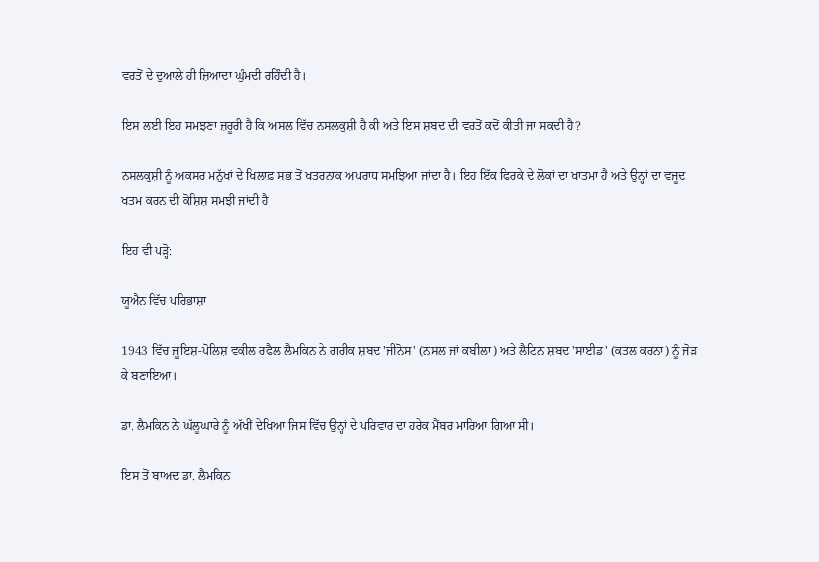ਵਰਤੋਂ ਦੇ ਦੁਆਲੇ ਹੀ ਜ਼ਿਆਦਾ ਘੁੰਮਦੀ ਰਹਿੰਦੀ ਹੈ।

ਇਸ ਲਈ ਇਹ ਸਮਝਣਾ ਜ਼ਰੂਰੀ ਹੈ ਕਿ ਅਸਲ ਵਿੱਚ ਨਸਲਕੁਸ਼ੀ ਹੈ ਕੀ ਅਤੇ ਇਸ ਸ਼ਬਦ ਦੀ ਵਰਤੋਂ ਕਦੋਂ ਕੀਤੀ ਜਾ ਸਕਦੀ ਹੈ?

ਨਸਲਕੁਸ਼ੀ ਨੂੰ ਅਕਸਰ ਮਨੁੱਖਾਂ ਦੇ ਖਿਲਾਫ਼ ਸਭ ਤੋਂ ਖਤਰਨਾਕ ਅਪਰਾਧ ਸਮਝਿਆ ਜਾਂਦਾ ਹੈ। ਇਹ ਇੱਕ ਫਿਰਕੇ ਦੇ ਲੋਕਾਂ ਦਾ ਖਾਤਮਾ ਹੈ ਅਤੇ ਉਨ੍ਹਾਂ ਦਾ ਵਜੂਦ ਖਤਮ ਕਰਨ ਦੀ ਕੋਸ਼ਿਸ਼ ਸਮਝੀ ਜਾਂਦੀ ਹੈ

ਇਹ ਵੀ ਪੜ੍ਹੋ:

ਯੂਐਨ ਵਿੱਚ ਪਰਿਭਾਸ਼ਾ

1943 ਵਿੱਚ ਜੂਇਸ਼-ਪੋਲਿਸ਼ ਵਕੀਲ ਰਫੈਲ ਲੈਮਕਿਨ ਨੇ ਗਰੀਕ ਸ਼ਬਦ 'ਜੀਨੋਸ' (ਨਸਲ ਜਾਂ ਕਬੀਲਾ) ਅਤੇ ਲੈਟਿਨ ਸ਼ਬਦ 'ਸਾਈਡ' (ਕਤਲ ਕਰਨਾ) ਨੂੰ ਜੋੜ ਕੇ ਬਣਾਇਆ।

ਡਾ. ਲੈਮਕਿਨ ਨੇ ਘੱਲੂਘਾਰੇ ਨੂੰ ਅੱਖੀਂ ਦੇਖਿਆ ਜਿਸ ਵਿੱਚ ਉਨ੍ਹਾਂ ਦੇ ਪਰਿਵਾਰ ਦਾ ਹਰੇਕ ਮੈਂਬਰ ਮਾਰਿਆ ਗਿਆ ਸੀ।

ਇਸ ਤੋਂ ਬਾਅਦ ਡਾ. ਲੈਮਕਿਨ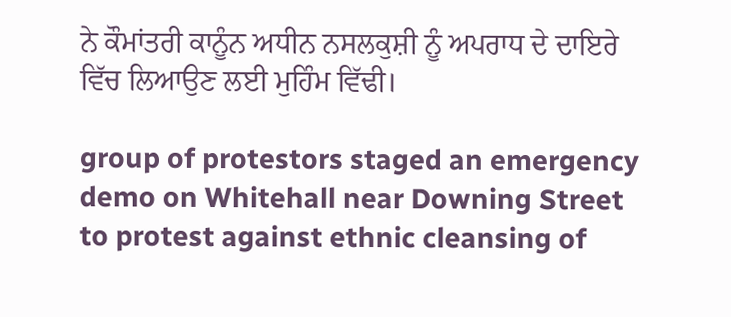ਨੇ ਕੌਮਾਂਤਰੀ ਕਾਨੂੰਨ ਅਧੀਨ ਨਸਲਕੁਸ਼ੀ ਨੂੰ ਅਪਰਾਧ ਦੇ ਦਾਇਰੇ ਵਿੱਚ ਲਿਆਉਣ ਲਈ ਮੁਹਿੰਮ ਵਿੱਢੀ।

group of protestors staged an emergency demo on Whitehall near Downing Street to protest against ethnic cleansing of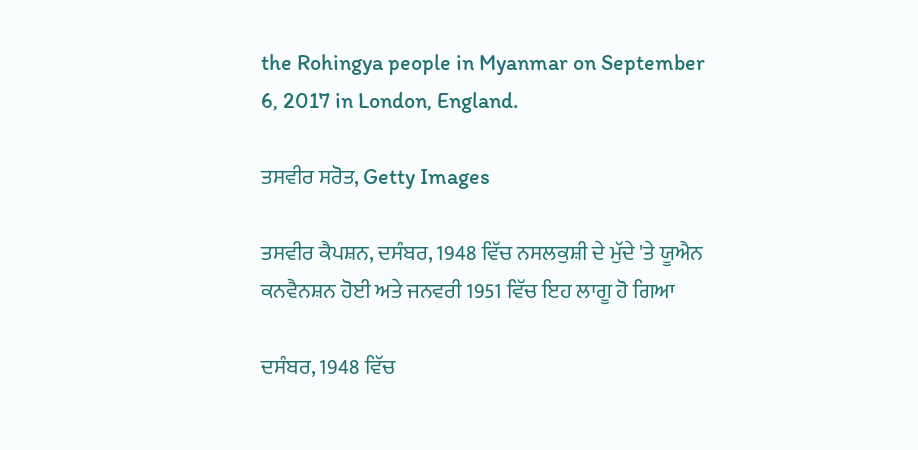the Rohingya people in Myanmar on September 6, 2017 in London, England.

ਤਸਵੀਰ ਸਰੋਤ, Getty Images

ਤਸਵੀਰ ਕੈਪਸ਼ਨ, ਦਸੰਬਰ, 1948 ਵਿੱਚ ਨਸਲਕੁਸ਼ੀ ਦੇ ਮੁੱਦੇ 'ਤੇ ਯੂਐਨ ਕਨਵੈਨਸ਼ਨ ਹੋਈ ਅਤੇ ਜਨਵਰੀ 1951 ਵਿੱਚ ਇਹ ਲਾਗੂ ਹੋ ਗਿਆ

ਦਸੰਬਰ, 1948 ਵਿੱਚ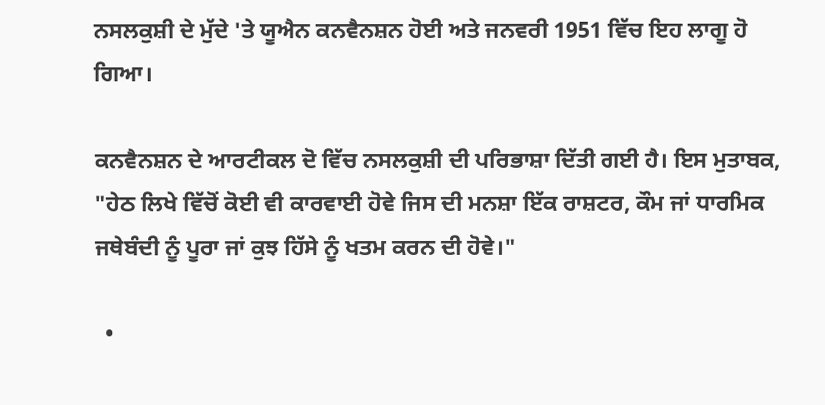ਨਸਲਕੁਸ਼ੀ ਦੇ ਮੁੱਦੇ 'ਤੇ ਯੂਐਨ ਕਨਵੈਨਸ਼ਨ ਹੋਈ ਅਤੇ ਜਨਵਰੀ 1951 ਵਿੱਚ ਇਹ ਲਾਗੂ ਹੋ ਗਿਆ।

ਕਨਵੈਨਸ਼ਨ ਦੇ ਆਰਟੀਕਲ ਦੋ ਵਿੱਚ ਨਸਲਕੁਸ਼ੀ ਦੀ ਪਰਿਭਾਸ਼ਾ ਦਿੱਤੀ ਗਈ ਹੈ। ਇਸ ਮੁਤਾਬਕ, "ਹੇਠ ਲਿਖੇ ਵਿੱਚੋਂ ਕੋਈ ਵੀ ਕਾਰਵਾਈ ਹੋਵੇ ਜਿਸ ਦੀ ਮਨਸ਼ਾ ਇੱਕ ਰਾਸ਼ਟਰ, ਕੌਮ ਜਾਂ ਧਾਰਮਿਕ ਜਥੇਬੰਦੀ ਨੂੰ ਪੂਰਾ ਜਾਂ ਕੁਝ ਹਿੱਸੇ ਨੂੰ ਖਤਮ ਕਰਨ ਦੀ ਹੋਵੇ।"

  •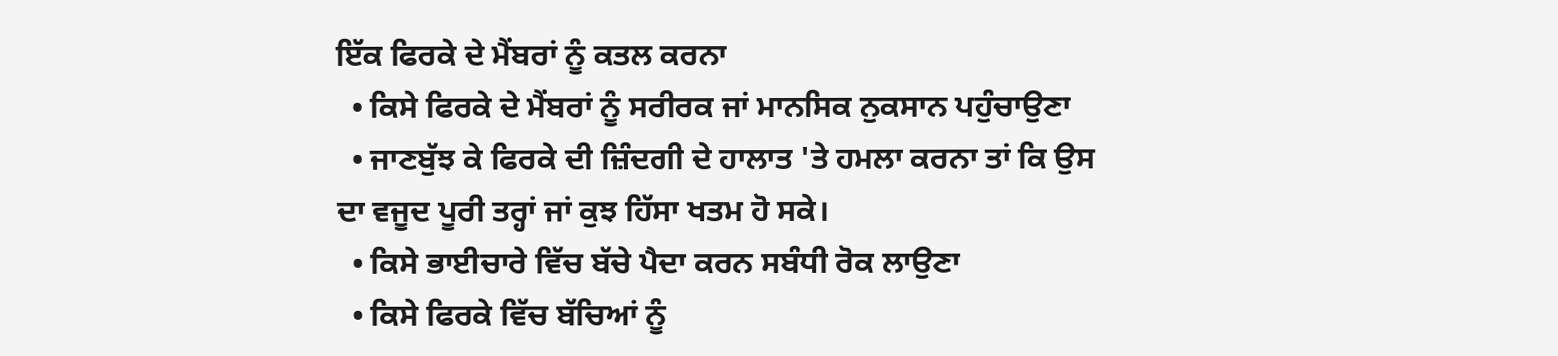ਇੱਕ ਫਿਰਕੇ ਦੇ ਮੈਂਬਰਾਂ ਨੂੰ ਕਤਲ ਕਰਨਾ
  • ਕਿਸੇ ਫਿਰਕੇ ਦੇ ਮੈਂਬਰਾਂ ਨੂੰ ਸਰੀਰਕ ਜਾਂ ਮਾਨਸਿਕ ਨੁਕਸਾਨ ਪਹੁੰਚਾਉਣਾ
  • ਜਾਣਬੁੱਝ ਕੇ ਫਿਰਕੇ ਦੀ ਜ਼ਿੰਦਗੀ ਦੇ ਹਾਲਾਤ 'ਤੇ ਹਮਲਾ ਕਰਨਾ ਤਾਂ ਕਿ ਉਸ ਦਾ ਵਜੂਦ ਪੂਰੀ ਤਰ੍ਹਾਂ ਜਾਂ ਕੁਝ ਹਿੱਸਾ ਖਤਮ ਹੋ ਸਕੇ।
  • ਕਿਸੇ ਭਾਈਚਾਰੇ ਵਿੱਚ ਬੱਚੇ ਪੈਦਾ ਕਰਨ ਸਬੰਧੀ ਰੋਕ ਲਾਉਣਾ
  • ਕਿਸੇ ਫਿਰਕੇ ਵਿੱਚ ਬੱਚਿਆਂ ਨੂੰ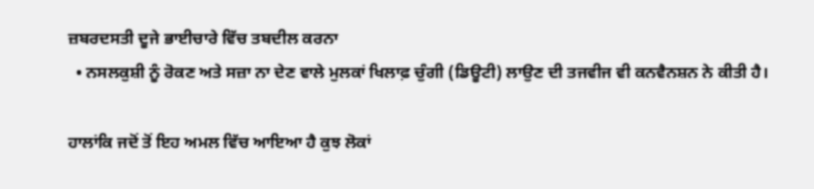ਜ਼ਬਰਦਸਤੀ ਦੂਜੇ ਭਾਈਚਾਰੇ ਵਿੱਚ ਤਬਦੀਲ ਕਰਨਾ
  • ਨਸਲਕੁਸ਼ੀ ਨੂੰ ਰੋਕਣ ਅਤੇ ਸਜ਼ਾ ਨਾ ਦੇਣ ਵਾਲੇ ਮੁਲਕਾਂ ਖਿਲਾਫ਼ ਚੁੰਗੀ (ਡਿਊਟੀ) ਲਾਉਣ ਦੀ ਤਜਵੀਜ ਵੀ ਕਨਵੈਨਸ਼ਨ ਨੇ ਕੀਤੀ ਹੈ।

ਹਾਲਾਂਕਿ ਜਦੋਂ ਤੋਂ ਇਹ ਅਮਲ ਵਿੱਚ ਆਇਆ ਹੈ ਕੁਝ ਲੋਕਾਂ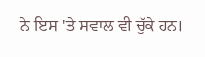ਨੇ ਇਸ 'ਤੇ ਸਵਾਲ ਵੀ ਚੁੱਕੇ ਹਨ।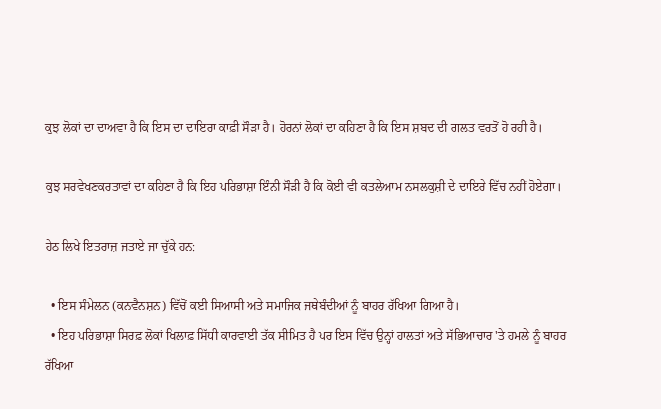ਕੁਝ ਲੋਕਾਂ ਦਾ ਦਾਅਵਾ ਹੈ ਕਿ ਇਸ ਦਾ ਦਾਇਰਾ ਕਾਫ਼ੀ ਸੌੜਾ ਹੈ। ਹੋਰਨਾਂ ਲੋਕਾਂ ਦਾ ਕਹਿਣਾ ਹੈ ਕਿ ਇਸ ਸ਼ਬਦ ਦੀ ਗਲਤ ਵਰਤੋਂ ਹੋ ਰਹੀ ਹੈ।

ਕੁਝ ਸਰਵੇਖਣਕਰਤਾਵਾਂ ਦਾ ਕਹਿਣਾ ਹੈ ਕਿ ਇਹ ਪਰਿਭਾਸ਼ਾ ਇੰਨੀ ਸੌੜੀ ਹੈ ਕਿ ਕੋਈ ਵੀ ਕਤਲੇਆਮ ਨਸਲਕੁਸ਼ੀ ਦੇ ਦਾਇਰੇ ਵਿੱਚ ਨਹੀਂ ਹੋਏਗਾ।

ਹੇਠ ਲਿਖੇ ਇਤਰਾਜ਼ ਜਤਾਏ ਜਾ ਚੁੱਕੇ ਹਨ:

  • ਇਸ ਸੰਮੇਲਨ (ਕਨਵੈਨਸ਼ਨ) ਵਿੱਚੋਂ ਕਈ ਸਿਆਸੀ ਅਤੇ ਸਮਾਜਿਕ ਜਥੇਬੰਦੀਆਂ ਨੂੰ ਬਾਹਰ ਰੱਖਿਆ ਗਿਆ ਹੈ।
  • ਇਹ ਪਰਿਭਾਸ਼ਾ ਸਿਰਫ਼ ਲੋਕਾਂ ਖਿਲਾਫ਼ ਸਿੱਧੀ ਕਾਰਵਾਈ ਤੱਕ ਸੀਮਿਤ ਹੈ ਪਰ ਇਸ ਵਿੱਚ ਉਨ੍ਹਾਂ ਹਾਲਤਾਂ ਅਤੇ ਸੱਭਿਆਚਾਰ 'ਤੇ ਹਮਲੇ ਨੂੰ ਬਾਹਰ ਰੱਖਿਆ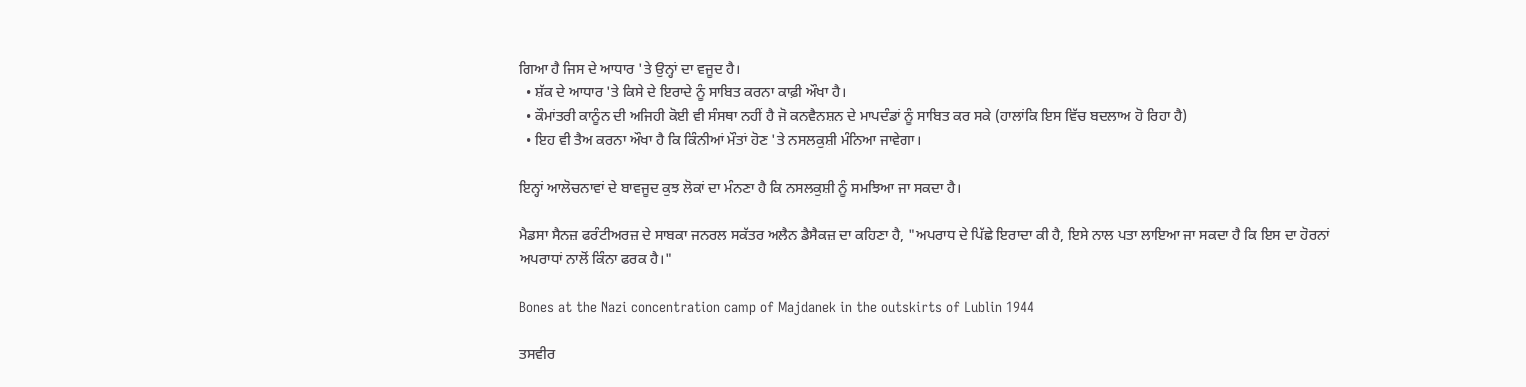ਗਿਆ ਹੈ ਜਿਸ ਦੇ ਆਧਾਰ 'ਤੇ ਉਨ੍ਹਾਂ ਦਾ ਵਜੂਦ ਹੈ।
  • ਸ਼ੱਕ ਦੇ ਆਧਾਰ 'ਤੇ ਕਿਸੇ ਦੇ ਇਰਾਦੇ ਨੂੰ ਸਾਬਿਤ ਕਰਨਾ ਕਾਫ਼ੀ ਔਖਾ ਹੈ।
  • ਕੌਮਾਂਤਰੀ ਕਾਨੂੰਨ ਦੀ ਅਜਿਹੀ ਕੋਈ ਵੀ ਸੰਸਥਾ ਨਹੀਂ ਹੈ ਜੋ ਕਨਵੈਨਸ਼ਨ ਦੇ ਮਾਪਦੰਡਾਂ ਨੂੰ ਸਾਬਿਤ ਕਰ ਸਕੇ (ਹਾਲਾਂਕਿ ਇਸ ਵਿੱਚ ਬਦਲਾਅ ਹੋ ਰਿਹਾ ਹੈ)
  • ਇਹ ਵੀ ਤੈਅ ਕਰਨਾ ਔਖਾ ਹੈ ਕਿ ਕਿੰਨੀਆਂ ਮੌਤਾਂ ਹੋਣ 'ਤੇ ਨਸਲਕੁਸ਼ੀ ਮੰਨਿਆ ਜਾਵੇਗਾ।

ਇਨ੍ਹਾਂ ਆਲੋਚਨਾਵਾਂ ਦੇ ਬਾਵਜੂਦ ਕੁਝ ਲੋਕਾਂ ਦਾ ਮੰਨਣਾ ਹੈ ਕਿ ਨਸਲਕੁਸ਼ੀ ਨੂੰ ਸਮਝਿਆ ਜਾ ਸਕਦਾ ਹੈ।

ਮੈਡਸਾ ਸੈਨਜ਼ ਫਰੰਟੀਅਰਜ਼ ਦੇ ਸਾਬਕਾ ਜਨਰਲ ਸਕੱਤਰ ਅਲੈਨ ਡੈਸੈਕਜ਼ ਦਾ ਕਹਿਣਾ ਹੈ, "ਅਪਰਾਧ ਦੇ ਪਿੱਛੇ ਇਰਾਦਾ ਕੀ ਹੈ, ਇਸੇ ਨਾਲ ਪਤਾ ਲਾਇਆ ਜਾ ਸਕਦਾ ਹੈ ਕਿ ਇਸ ਦਾ ਹੋਰਨਾਂ ਅਪਰਾਧਾਂ ਨਾਲੋਂ ਕਿੰਨਾ ਫਰਕ ਹੈ।"

Bones at the Nazi concentration camp of Majdanek in the outskirts of Lublin 1944

ਤਸਵੀਰ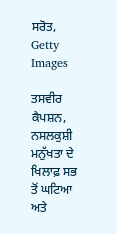ਸਰੋਤ, Getty Images

ਤਸਵੀਰ ਕੈਪਸ਼ਨ, ਨਸਲਕੁਸ਼ੀ ਮਨੁੱਖਤਾ ਦੇ ਖਿਲਾਫ਼ ਸਭ ਤੋਂ ਘਟਿਆ ਅਤੇ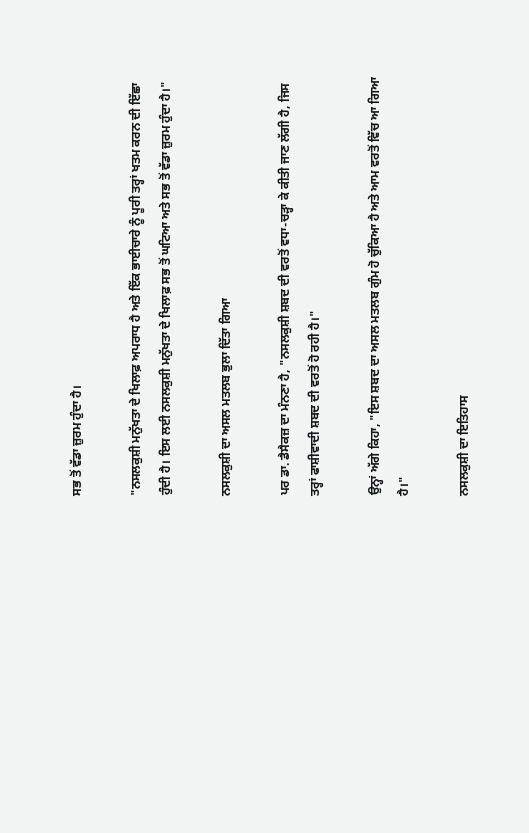ਸਭ ਤੋਂ ਵੱਡਾ ਜ਼ੁਰਮ ਹੁੰਦਾ ਹੈ।

"ਨਸਲਕੁਸ਼ੀ ਮਨੁੱਖਤਾ ਦੇ ਖਿਲਾਫ਼ ਅਪਰਾਧ ਹੈ ਅਤੇ ਇੱਕ ਭਾਈਚਾਰੇ ਨੂੰ ਪੂਰੀ ਤਰ੍ਹਾਂ ਖਤਮ ਕਰਨ ਦੀ ਇੱਛਾ ਹੁੰਦੀ ਹੈ। ਇਸ ਲਈ ਨਸਲਕੁਸ਼ੀ ਮਨੁੱਖਤਾ ਦੇ ਖਿਲਾਫ਼ ਸਭ ਤੋਂ ਘਟਿਆ ਅਤੇ ਸਭ ਤੋਂ ਵੱਡਾ ਜ਼ੁਰਮ ਹੁੰਦਾ ਹੈ।"

ਨਸਲਕੁਸ਼ੀ ਦਾ ਅਸਲ ਮਤਲਬ ਭੁਲਾ ਦਿੱਤਾ ਗਿਆ

ਪਰ ਡਾ. ਡੈਸੈਕਜ਼ ਦਾ ਮੰਨਣਾ ਹੈ, "ਨਸਲਕੁਸ਼ੀ ਸ਼ਬਦ ਦੀ ਵਰਤੋਂ ਵਧਾ-ਚੜ੍ਹਾ ਕੇ ਕੀਤੀ ਜਾਣ ਲੱਗੀ ਹੈ, ਜਿਸ ਤਰ੍ਹਾਂ ਫਾਸ਼ੀਵਾਦੀ ਸ਼ਬਦ ਦੀ ਵਰਤੋਂ ਹੋ ਰਹੀ ਹੈ।"

ਉਨ੍ਹਾਂ ਅੱਗੇ ਕਿਹਾ, "ਇਸ ਸ਼ਬਦ ਦਾ ਅਸਲ ਮਤਲਬ ਗੁੰਮ ਹੋ ਚੁੱਕਿਆ ਹੈ ਅਤੇ ਆਮ ਵਰਤੋਂ ਵਿੱਚ ਆ ਗਿਆ ਹੈ।"

ਨਸਲਕੁਸ਼ੀ ਦਾ ਇਤਿਹਾਸ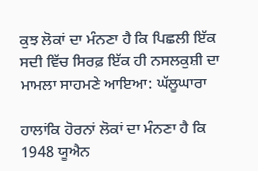ਕੁਝ ਲੋਕਾਂ ਦਾ ਮੰਨਣਾ ਹੈ ਕਿ ਪਿਛਲੀ ਇੱਕ ਸਦੀ ਵਿੱਚ ਸਿਰਫ਼ ਇੱਕ ਹੀ ਨਸਲਕੁਸ਼ੀ ਦਾ ਮਾਮਲਾ ਸਾਹਮਣੇ ਆਇਆ: ਘੱਲੂਘਾਰਾ

ਹਾਲਾਂਕਿ ਹੋਰਨਾਂ ਲੋਕਾਂ ਦਾ ਮੰਨਣਾ ਹੈ ਕਿ 1948 ਯੂਐਨ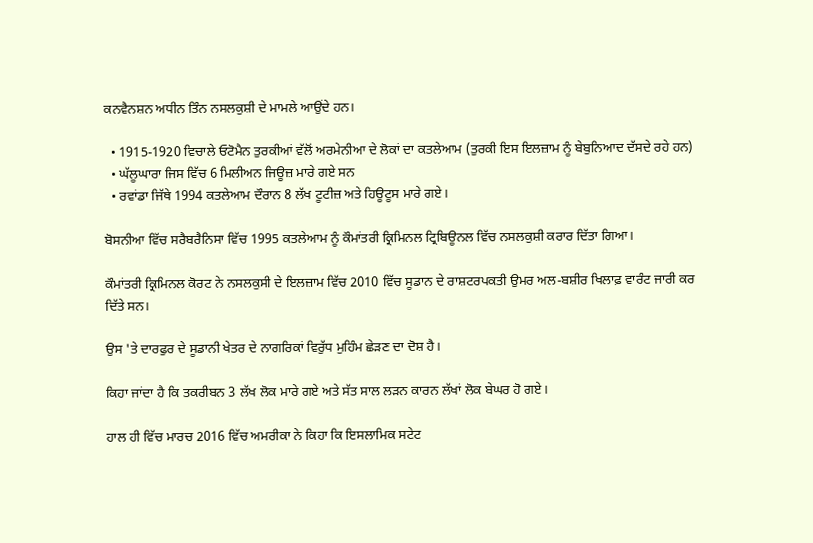ਕਨਵੈਨਸ਼ਨ ਅਧੀਨ ਤਿੰਨ ਨਸਲਕੁਸ਼ੀ ਦੇ ਮਾਮਲੇ ਆਉਂਦੇ ਹਨ।

  • 1915-1920 ਵਿਚਾਲੇ ਓਟੋਮੈਨ ਤੁਰਕੀਆਂ ਵੱਲੋਂ ਅਰਮੇਨੀਆ ਦੇ ਲੋਕਾਂ ਦਾ ਕਤਲੇਆਮ (ਤੁਰਕੀ ਇਸ ਇਲਜ਼ਾਮ ਨੂੰ ਬੇਬੁਨਿਆਦ ਦੱਸਦੇ ਰਹੇ ਹਨ)
  • ਘੱਲੂਘਾਰਾ ਜਿਸ ਵਿੱਚ 6 ਮਿਲੀਅਨ ਜਿਊਜ਼ ਮਾਰੇ ਗਏ ਸਨ
  • ਰਵਾਂਡਾ ਜਿੱਥੇ 1994 ਕਤਲੇਆਮ ਦੌਰਾਨ 8 ਲੱਖ ਟੂਟੀਜ਼ ਅਤੇ ਹਿਊਟੂਸ ਮਾਰੇ ਗਏ।

ਬੋਸਨੀਆ ਵਿੱਚ ਸਰੈਬਰੈਨਿਸਾ ਵਿੱਚ 1995 ਕਤਲੇਆਮ ਨੂੰ ਕੌਮਾਂਤਰੀ ਕ੍ਰਿਮਿਨਲ ਟ੍ਰਿਬਿਊਨਲ ਵਿੱਚ ਨਸਲਕੁਸ਼ੀ ਕਰਾਰ ਦਿੱਤਾ ਗਿਆ।

ਕੌਮਾਂਤਰੀ ਕ੍ਰਿਮਿਨਲ ਕੋਰਟ ਨੇ ਨਸਲਕੁਸੀ ਦੇ ਇਲਜ਼ਾਮ ਵਿੱਚ 2010 ਵਿੱਚ ਸੂਡਾਨ ਦੇ ਰਾਸ਼ਟਰਪਕਤੀ ਉਮਰ ਅਲ-ਬਸ਼ੀਰ ਖਿਲਾਫ਼ ਵਾਰੰਟ ਜਾਰੀ ਕਰ ਦਿੱਤੇ ਸਨ।

ਉਸ 'ਤੇ ਦਾਰਫੁਰ ਦੇ ਸੂਡਾਨੀ ਖੇਤਰ ਦੇ ਨਾਗਰਿਕਾਂ ਵਿਰੁੱਧ ਮੁਹਿੰਮ ਛੇੜਣ ਦਾ ਦੋਸ਼ ਹੈ।

ਕਿਹਾ ਜਾਂਦਾ ਹੈ ਕਿ ਤਕਰੀਬਨ 3 ਲੱਖ ਲੋਕ ਮਾਰੇ ਗਏ ਅਤੇ ਸੱਤ ਸਾਲ ਲੜਨ ਕਾਰਨ ਲੱਖਾਂ ਲੋਕ ਬੇਘਰ ਹੋ ਗਏ।

ਹਾਲ ਹੀ ਵਿੱਚ ਮਾਰਚ 2016 ਵਿੱਚ ਅਮਰੀਕਾ ਨੇ ਕਿਹਾ ਕਿ ਇਸਲਾਮਿਕ ਸਟੇਟ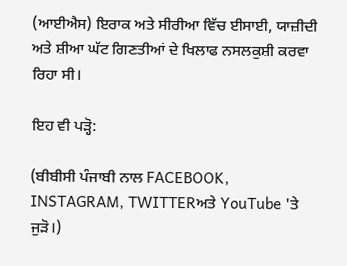(ਆਈਐਸ) ਇਰਾਕ ਅਤੇ ਸੀਰੀਆ ਵਿੱਚ ਈਸਾਈ, ਯਾਜ਼ੀਦੀ ਅਤੇ ਸ਼ੀਆ ਘੱਟ ਗਿਣਤੀਆਂ ਦੇ ਖਿਲਾਫ ਨਸਲਕੁਸ਼ੀ ਕਰਵਾ ਰਿਹਾ ਸੀ।

ਇਹ ਵੀ ਪੜ੍ਹੋ:

(ਬੀਬੀਸੀ ਪੰਜਾਬੀ ਨਾਲ FACEBOOK, INSTAGRAM, TWITTERਅਤੇ YouTube 'ਤੇ ਜੁੜੋ।)